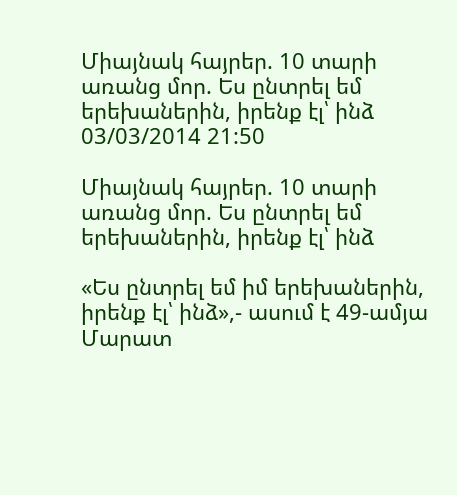Միայնակ հայրեր. 10 տարի առանց մոր. Ես ընտրել եմ  երեխաներին, իրենք էլ՝ ինձ
03/03/2014 21:50

Միայնակ հայրեր. 10 տարի առանց մոր. Ես ընտրել եմ երեխաներին, իրենք էլ՝ ինձ

«Ես ընտրել եմ իմ երեխաներին, իրենք էլ՝ ինձ»,- ասում է 49-ամյա Մարատ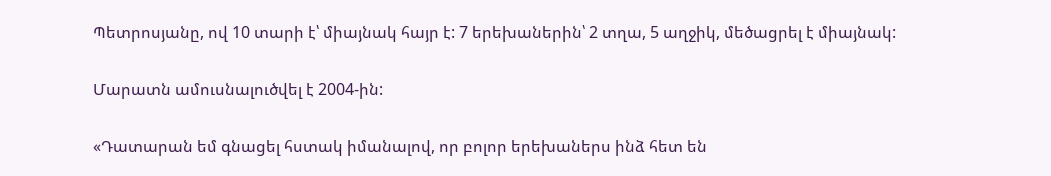Պետրոսյանը, ով 10 տարի է՝ միայնակ հայր է: 7 երեխաներին՝ 2 տղա, 5 աղջիկ, մեծացրել է միայնակ:

Մարատն ամուսնալուծվել է 2004-ին:

«Դատարան եմ գնացել հստակ իմանալով, որ բոլոր երեխաներս ինձ հետ են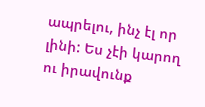ապրելու, ինչ էլ որ լինի: Ես չէի կարող ու իրավունք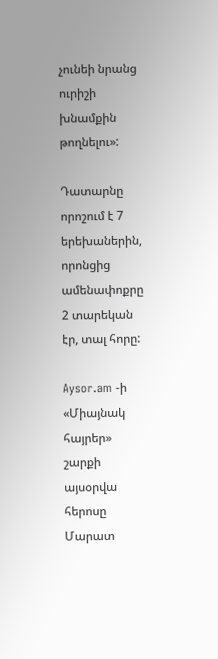չունեի նրանց ուրիշի խնամքին թողնելու»:

Դատարնը որոշում է 7 երեխաներին, որոնցից ամենափոքրը 2 տարեկան էր, տալ հորը:

Aysor.am -ի «Միայնակ հայրեր» շարքի այսօրվա հերոսը Մարատ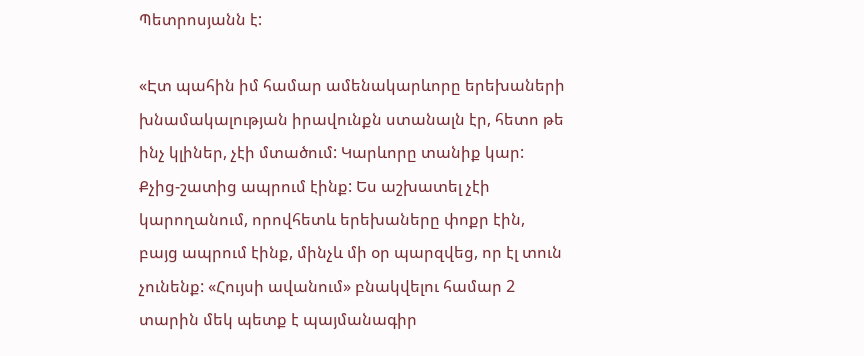Պետրոսյանն է:

«Էտ պահին իմ համար ամենակարևորը երեխաների խնամակալության իրավունքն ստանալն էր, հետո թե ինչ կլիներ, չէի մտածում: Կարևորը տանիք կար: Քչից-շատից ապրում էինք: Ես աշխատել չէի կարողանում, որովհետև երեխաները փոքր էին, բայց ապրում էինք, մինչև մի օր պարզվեց, որ էլ տուն չունենք: «Հույսի ավանում» բնակվելու համար 2 տարին մեկ պետք է պայմանագիր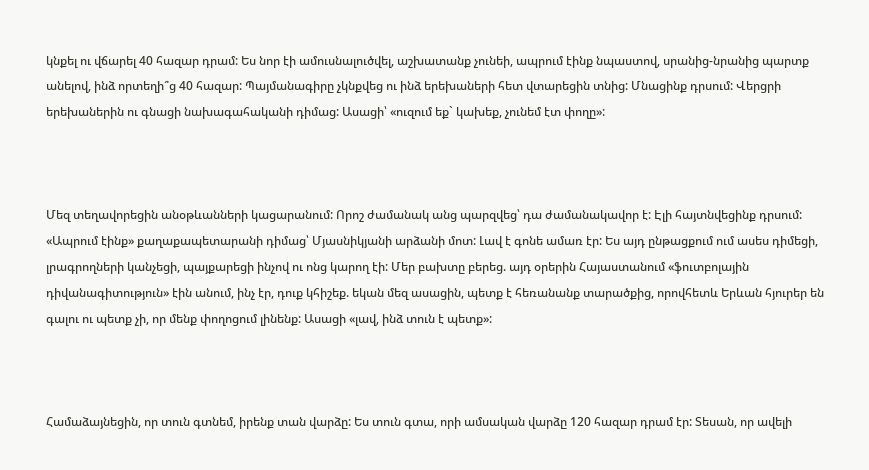կնքել ու վճարել 40 հազար դրամ: Ես նոր էի ամուսնալուծվել, աշխատանք չունեի, ապրում էինք նպաստով, սրանից-նրանից պարտք անելով, ինձ որտեղի՞ց 40 հազար: Պայմանագիրը չկնքվեց ու ինձ երեխաների հետ վտարեցին տնից: Մնացինք դրսում: Վերցրի երեխաներին ու գնացի նախագահականի դիմաց: Ասացի՝ «ուզում եք` կախեք, չունեմ էտ փողը»:



Մեզ տեղավորեցին անօթևանների կացարանում: Որոշ ժամանակ անց պարզվեց՝ դա ժամանակավոր է: Էլի հայտնվեցինք դրսում:  «Ապրում էինք» քաղաքապետարանի դիմաց՝ Մյասնիկյանի արձանի մոտ: Լավ է գոնե ամառ էր: Ես այդ ընթացքում ում ասես դիմեցի, լրագրողների կանչեցի, պայքարեցի ինչով ու ոնց կարող էի: Մեր բախտը բերեց. այդ օրերին Հայաստանում «ֆուտբոլային դիվանագիտություն» էին անում, ինչ էր, դուք կհիշեք. եկան մեզ ասացին, պետք է հեռանանք տարածքից, որովհետև Երևան հյուրեր են գալու ու պետք չի, որ մենք փողոցում լինենք: Ասացի «լավ, ինձ տուն է պետք»:



Համաձայնեցին, որ տուն գտնեմ, իրենք տան վարձը: Ես տուն գտա, որի ամսական վարձը 120 հազար դրամ էր: Տեսան, որ ավելի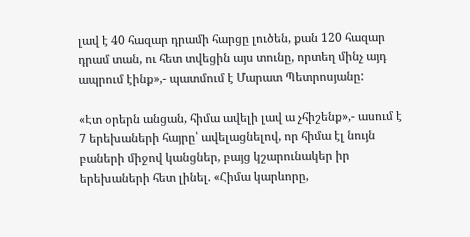լավ է 40 հազար դրամի հարցը լուծեն, քան 120 հազար դրամ տան, ու հետ տվեցին այս տունը, որտեղ մինչ այդ ապրում էինք»,- պատմում է Մարատ Պետրոսյանը:

«Էտ օրերն անցան, հիմա ավելի լավ ա չհիշենք»,- ասում է 7 երեխաների հայրը՝ ավելացնելով, որ հիմա էլ նույն բաների միջով կանցներ, բայց կշարունակեր իր երեխաների հետ լինել. «Հիմա կարևորը,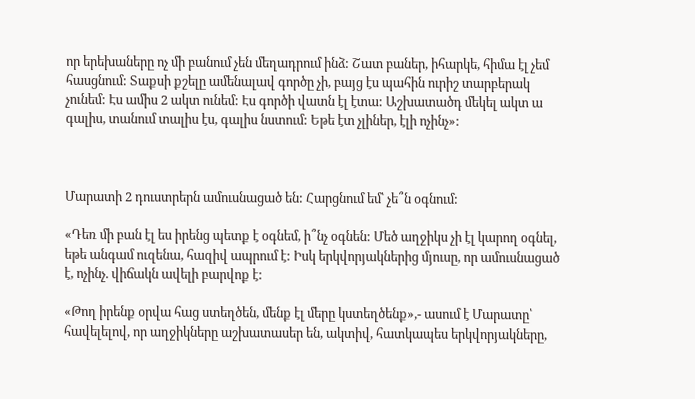որ երեխաները ոչ մի բանում չեն մեղադրում ինձ: Շատ բաներ, իհարկե, հիմա էլ չեմ հասցնում: Տաքսի քշելը ամենալավ գործը չի, բայց էս պահին ուրիշ տարբերակ չունեմ: Էս ամիս 2 ակտ ունեմ: Էս գործի վատն էլ էտա: Աշխատածդ մեկել ակտ ա գալիս, տանում տալիս էս, գալիս նստում: Եթե էտ չլիներ, էլի ոչինչ»:



Մարատի 2 դուստրերն ամուսնացած են: Հարցնում եմ՝ չե՞ն օգնում:

«Դեռ մի բան էլ ես իրենց պետք է օգնեմ, ի՞նչ օգնեն: Մեծ աղջիկս չի էլ կարող օգնել, եթե անգամ ուզենա, հազիվ ապրում է: Իսկ երկվորյակներից մյուսը, որ ամուսնացած է, ոչինչ. վիճակն ավելի բարվոք է:

«Թող իրենք օրվա հաց ստեղծեն, մենք էլ մերը կստեղծենք»,- ասում է Մարատը՝ հավելելով, որ աղջիկները աշխատասեր են, ակտիվ, հատկապես երկվորյակները,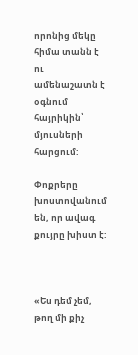որոնից մեկը հիմա տանն է ու ամենաշատն է օգնում հայրիկին՝ մյուսների հարցում:

Փոքրերը խոստովանում են, որ ավագ քույրը խիստ է:



«Ես դեմ չեմ, թող մի քիչ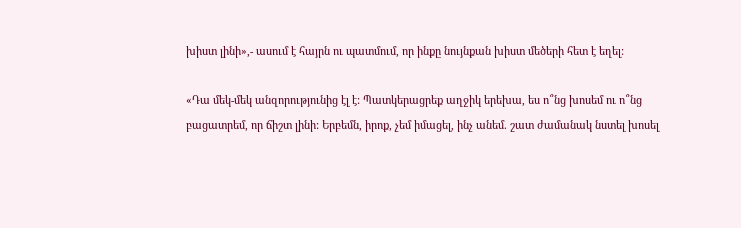խիստ լինի»,- ասում է հայրն ու պատմում, որ ինքը նույնքան խիստ մեծերի հետ է եղել:

«Դա մեկ-մեկ անզորությունից էլ է: Պատկերացրեք աղջիկ երեխա, ես ո՞նց խոսեմ ու ո՞նց բացատրեմ, որ ճիշտ լինի: Երբեմն, իրոք, չեմ իմացել, ինչ անեմ. շատ ժամանակ նստել խոսել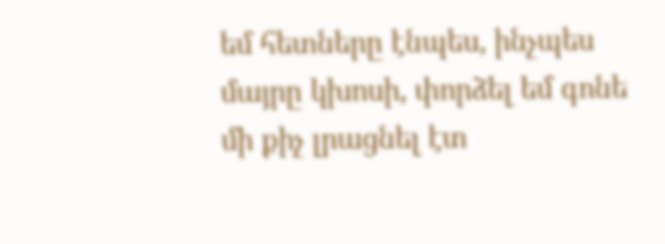եմ հետները էնպես, ինչպես մայրը կխոսի, փորձել եմ գոնե մի քիչ լրացնել էտ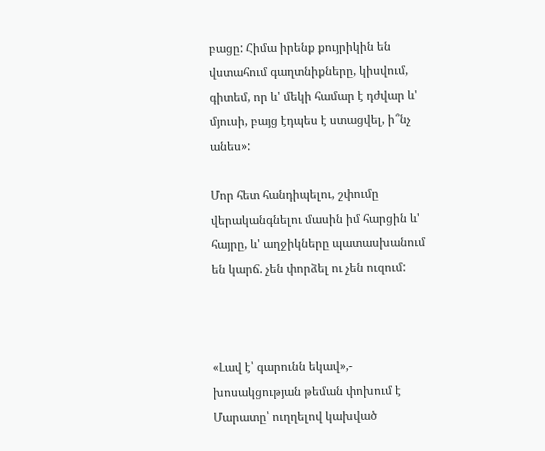բացը: Հիմա իրենք քույրիկին են վստահում գաղտնիքները, կիսվում, գիտեմ, որ և' մեկի համար է դժվար և' մյուսի, բայց էդպես է ստացվել, ի՞նչ անես»:

Մոր հետ հանդիպելու, շփումը վերականգնելու մասին իմ հարցին և' հայրը, և' աղջիկները պատասխանում են կարճ. չեն փորձել ու չեն ուզում:



«Լավ է՝ գարունն եկավ»,- խոսակցության թեման փոխում է Մարատը՝ ուղղելով կախված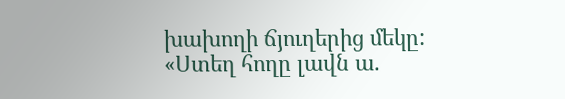խախողի ճյուղերից մեկը:
«Ստեղ հողը լավն ա.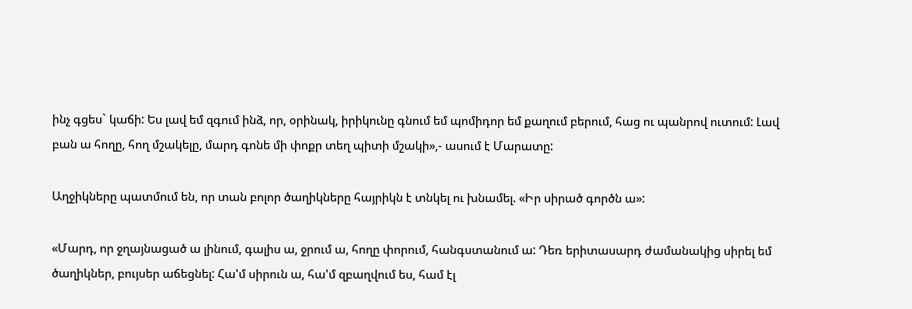ինչ գցես` կաճի: Ես լավ եմ զգում ինձ, որ, օրինակ, իրիկունը գնում եմ պոմիդոր եմ քաղում բերում, հաց ու պանրով ուտում: Լավ բան ա հողը, հող մշակելը, մարդ գոնե մի փոքր տեղ պիտի մշակի»,- ասում է Մարատը:

Աղջիկները պատմում են, որ տան բոլոր ծաղիկները հայրիկն է տնկել ու խնամել. «Իր սիրած գործն ա»:

«Մարդ, որ ջղայնացած ա լինում, գալիս ա, ջրում ա, հողը փորում, հանգստանում ա: Դեռ երիտասարդ ժամանակից սիրել եմ ծաղիկներ, բույսեր աճեցնել: Հա'մ սիրուն ա, հա'մ զբաղվում ես, համ էլ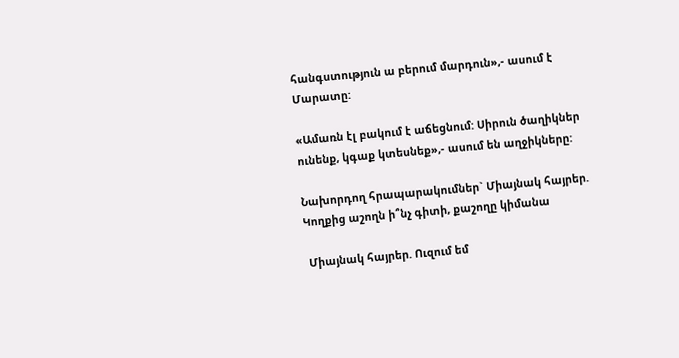հանգստություն ա բերում մարդուն»,- ասում է Մարատը:

«Ամառն էլ բակում է աճեցնում: Սիրուն ծաղիկներ ունենք, կգաք կտեսնեք»,- ասում են աղջիկները:

Նախորդող հրապարակումներ` Միայնակ հայրեր. Կողքից աշողն ի՞նչ գիտի, քաշողը կիմանա

 Միայնակ հայրեր. Ուզում եմ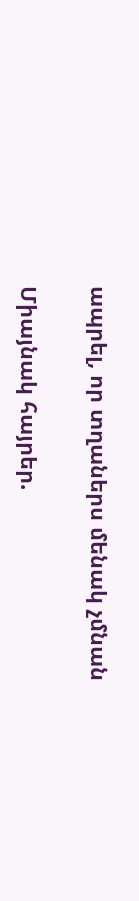ապրել, որ տղաներս մենակ չմնան

Միայնակ հայրեր.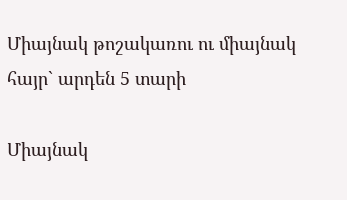Միայնակ թոշակառու ու միայնակ հայր` արդեն 5 տարի

Միայնակ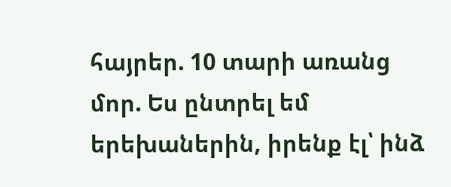հայրեր. 10 տարի առանց մոր. Ես ընտրել եմ երեխաներին, իրենք էլ՝ ինձ